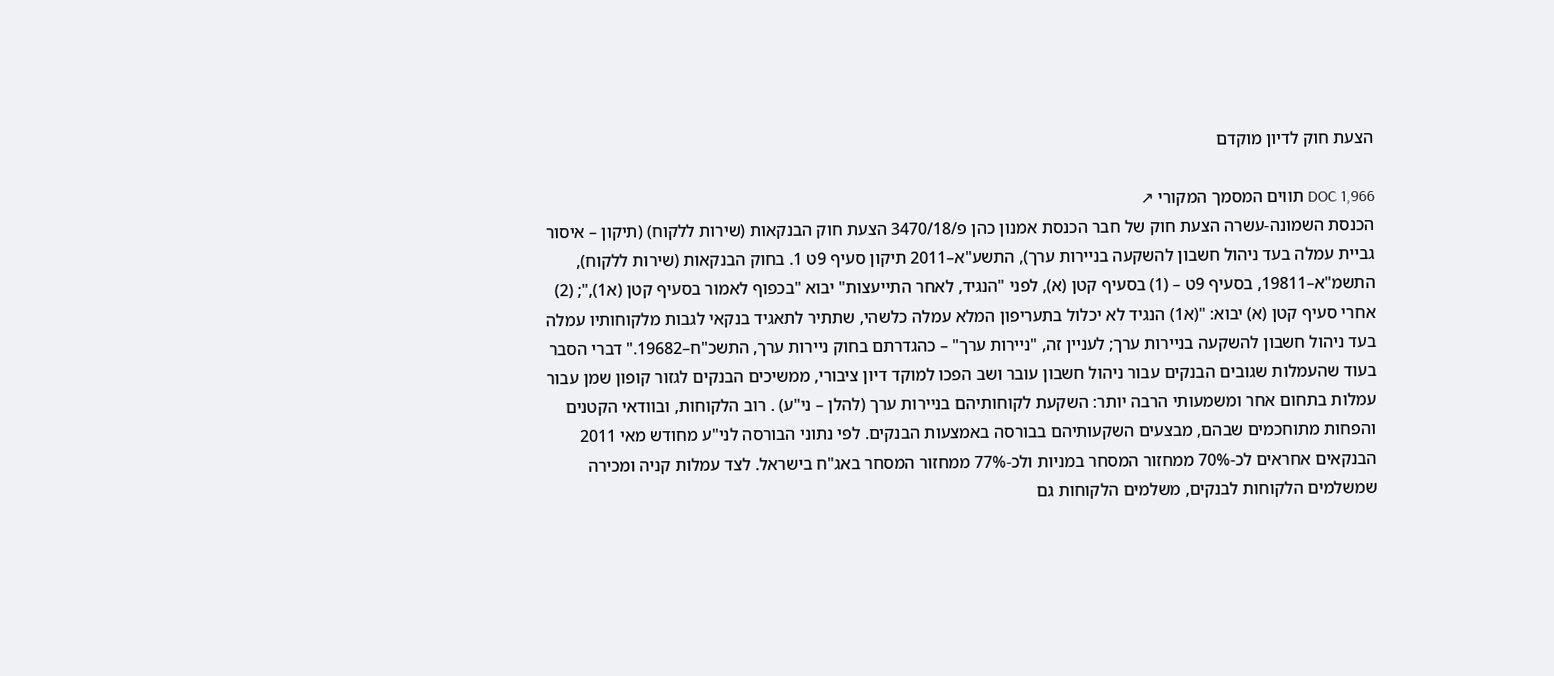הצעת חוק לדיון מוקדם

DOC 1,966 תווים המסמך המקורי ↗
הכנסת השמונה-עשרה הצעת חוק של חבר הכנסת אמנון כהן פ/3470/18 הצעת חוק הבנקאות (שירות ללקוח) (תיקון – איסור גביית עמלה בעד ניהול חשבון להשקעה בניירות ערך), התשע"א–2011 תיקון סעיף 9ט 1. בחוק הבנקאות (שירות ללקוח), התשמ"א–19811, בסעיף 9ט – (1) בסעיף קטן (א), לפני "הנגיד, לאחר התייעצות" יבוא "בכפוף לאמור בסעיף קטן (א1),"; (2) אחרי סעיף קטן (א) יבוא: "(א1) הנגיד לא יכלול בתעריפון המלא עמלה כלשהי, שתתיר לתאגיד בנקאי לגבות מלקוחותיו עמלה בעד ניהול חשבון להשקעה בניירות ערך; לעניין זה, "ניירות ערך" – כהגדרתם בחוק ניירות ערך, התשכ"ח–19682." דברי הסבר בעוד שהעמלות שגובים הבנקים עבור ניהול חשבון עובר ושב הפכו למוקד דיון ציבורי, ממשיכים הבנקים לגזור קופון שמן עבור עמלות בתחום אחר ומשמעותי הרבה יותר: השקעת לקוחותיהם בניירות ערך (להלן – ני"ע) . רוב הלקוחות, ובוודאי הקטנים והפחות מתוחכמים שבהם, מבצעים השקעותיהם בבורסה באמצעות הבנקים. לפי נתוני הבורסה לני"ע מחודש מאי 2011 הבנקאים אחראים לכ-70% ממחזור המסחר במניות ולכ-77% ממחזור המסחר באג"ח בישראל. לצד עמלות קניה ומכירה שמשלמים הלקוחות לבנקים, משלמים הלקוחות גם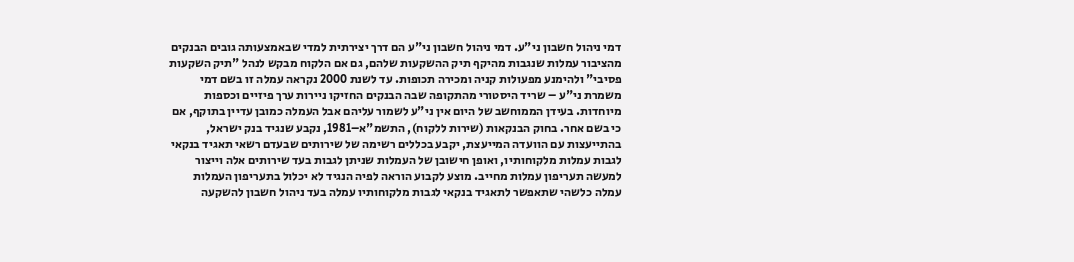דמי ניהול חשבון ני"ע. דמי ניהול חשבון ני"ע הם דרך יצירתית למדי שבאמצעותה גובים הבנקים מהציבור עמלות שנגבות מהיקף תיק ההשקעות שלהם, גם אם הלקוח מבקש לנהל "תיק השקעות פסיבי" ולהימנע מפעולות קניה ומכירה תכופות. עד לשנת 2000 נקראה עמלה זו בשם דמי משמרת ני"ע – שריד היסטורי מהתקופה שבה הבנקים החזיקו ניירות ערך פיזיים וכספות מיוחדות. בעידן הממוחשב של היום אין ני"ע לשמור עליהם אבל העמלה כמובן עדיין בתוקף, אם כי בשם אחר. בחוק הבנקאות (שירות ללקוח), התשמ"א–1981, נקבע שנגיד בנק ישראל, בהתייעצות עם הוועדה המייעצת, יקבע בכללים רשימה של שירותים שבעדם רשאי תאגיד בנקאי לגבות עמלות מלקוחותיו, ואופן חישובן של העמלות שניתן לגבות בעד שירותים אלה וייצור למעשה תעריפון עמלות מחייב. מוצע לקבוע הוראה לפיה הנגיד לא יכלול בתעריפון העמלות עמלה כלשהי שתאפשר לתאגיד בנקאי לגבות מלקוחותיו עמלה בעד ניהול חשבון להשקעה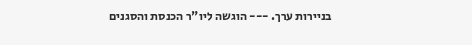בניירות ערך. --- הוגשה ליו"ר הכנסת והסגנים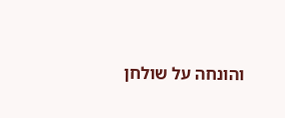והונחה על שולחן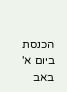הכנסת ביום א' באב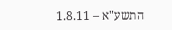התשע"א – 1.8.11